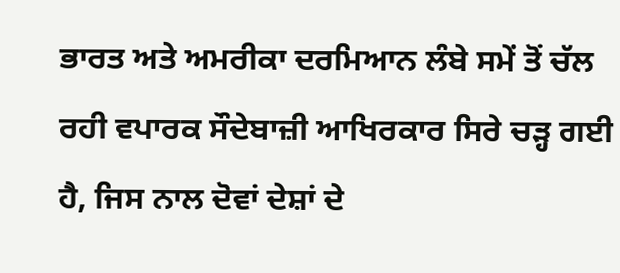ਭਾਰਤ ਅਤੇ ਅਮਰੀਕਾ ਦਰਮਿਆਨ ਲੰਬੇ ਸਮੇਂ ਤੋਂ ਚੱਲ ਰਹੀ ਵਪਾਰਕ ਸੌਦੇਬਾਜ਼ੀ ਆਖਿਰਕਾਰ ਸਿਰੇ ਚੜ੍ਹ ਗਈ ਹੈ, ਜਿਸ ਨਾਲ ਦੋਵਾਂ ਦੇਸ਼ਾਂ ਦੇ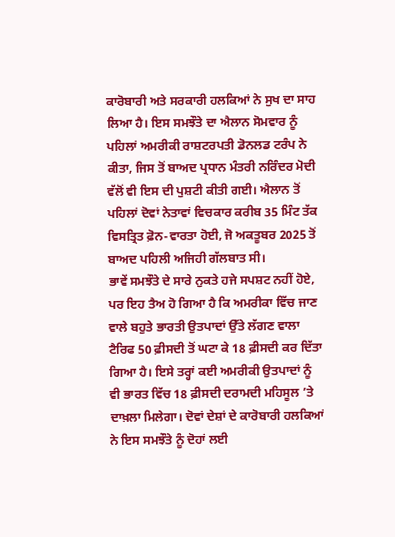ਕਾਰੋਬਾਰੀ ਅਤੇ ਸਰਕਾਰੀ ਹਲਕਿਆਂ ਨੇ ਸੁਖ ਦਾ ਸਾਹ ਲਿਆ ਹੈ। ਇਸ ਸਮਝੌਤੇ ਦਾ ਐਲਾਨ ਸੋਮਵਾਰ ਨੂੰ ਪਹਿਲਾਂ ਅਮਰੀਕੀ ਰਾਸ਼ਟਰਪਤੀ ਡੋਨਲਡ ਟਰੰਪ ਨੇ ਕੀਤਾ, ਜਿਸ ਤੋਂ ਬਾਅਦ ਪ੍ਰਧਾਨ ਮੰਤਰੀ ਨਰਿੰਦਰ ਮੋਦੀ ਵੱਲੋਂ ਵੀ ਇਸ ਦੀ ਪੁਸ਼ਟੀ ਕੀਤੀ ਗਈ। ਐਲਾਨ ਤੋਂ ਪਹਿਲਾਂ ਦੋਵਾਂ ਨੇਤਾਵਾਂ ਵਿਚਕਾਰ ਕਰੀਬ 35 ਮਿੰਟ ਤੱਕ ਵਿਸਤ੍ਰਿਤ ਫ਼ੋਨ-ਵਾਰਤਾ ਹੋਈ, ਜੋ ਅਕਤੂਬਰ 2025 ਤੋਂ ਬਾਅਦ ਪਹਿਲੀ ਅਜਿਹੀ ਗੱਲਬਾਤ ਸੀ।
ਭਾਵੇਂ ਸਮਝੌਤੇ ਦੇ ਸਾਰੇ ਨੁਕਤੇ ਹਜੇ ਸਪਸ਼ਟ ਨਹੀਂ ਹੋਏ, ਪਰ ਇਹ ਤੈਅ ਹੋ ਗਿਆ ਹੈ ਕਿ ਅਮਰੀਕਾ ਵਿੱਚ ਜਾਣ ਵਾਲੇ ਬਹੁਤੇ ਭਾਰਤੀ ਉਤਪਾਦਾਂ ਉੱਤੇ ਲੱਗਣ ਵਾਲਾ ਟੈਰਿਫ 50 ਫ਼ੀਸਦੀ ਤੋਂ ਘਟਾ ਕੇ 18 ਫ਼ੀਸਦੀ ਕਰ ਦਿੱਤਾ ਗਿਆ ਹੈ। ਇਸੇ ਤਰ੍ਹਾਂ ਕਈ ਅਮਰੀਕੀ ਉਤਪਾਦਾਂ ਨੂੰ ਵੀ ਭਾਰਤ ਵਿੱਚ 18 ਫ਼ੀਸਦੀ ਦਰਾਮਦੀ ਮਹਿਸੂਲ ’ਤੇ ਦਾਖ਼ਲਾ ਮਿਲੇਗਾ। ਦੋਵਾਂ ਦੇਸ਼ਾਂ ਦੇ ਕਾਰੋਬਾਰੀ ਹਲਕਿਆਂ ਨੇ ਇਸ ਸਮਝੌਤੇ ਨੂੰ ਦੋਹਾਂ ਲਈ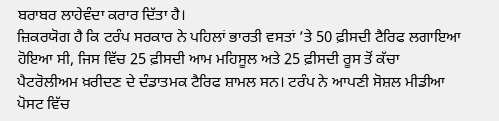ਬਰਾਬਰ ਲਾਹੇਵੰਦਾ ਕਰਾਰ ਦਿੱਤਾ ਹੈ।
ਜ਼ਿਕਰਯੋਗ ਹੈ ਕਿ ਟਰੰਪ ਸਰਕਾਰ ਨੇ ਪਹਿਲਾਂ ਭਾਰਤੀ ਵਸਤਾਂ ’ਤੇ 50 ਫ਼ੀਸਦੀ ਟੈਰਿਫ ਲਗਾਇਆ ਹੋਇਆ ਸੀ, ਜਿਸ ਵਿੱਚ 25 ਫ਼ੀਸਦੀ ਆਮ ਮਹਿਸੂਲ ਅਤੇ 25 ਫ਼ੀਸਦੀ ਰੂਸ ਤੋਂ ਕੱਚਾ ਪੈਟਰੋਲੀਅਮ ਖ਼ਰੀਦਣ ਦੇ ਦੰਡਾਤਮਕ ਟੈਰਿਫ ਸ਼ਾਮਲ ਸਨ। ਟਰੰਪ ਨੇ ਆਪਣੀ ਸੋਸ਼ਲ ਮੀਡੀਆ ਪੋਸਟ ਵਿੱਚ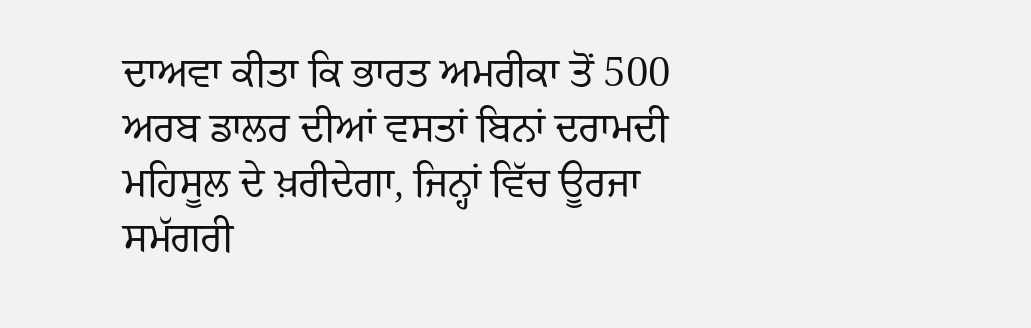ਦਾਅਵਾ ਕੀਤਾ ਕਿ ਭਾਰਤ ਅਮਰੀਕਾ ਤੋਂ 500 ਅਰਬ ਡਾਲਰ ਦੀਆਂ ਵਸਤਾਂ ਬਿਨਾਂ ਦਰਾਮਦੀ ਮਹਿਸੂਲ ਦੇ ਖ਼ਰੀਦੇਗਾ, ਜਿਨ੍ਹਾਂ ਵਿੱਚ ਊਰਜਾ ਸਮੱਗਰੀ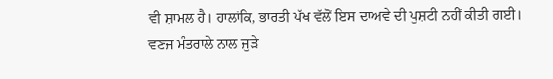ਵੀ ਸ਼ਾਮਲ ਹੈ। ਹਾਲਾਂਕਿ, ਭਾਰਤੀ ਪੱਖ ਵੱਲੋਂ ਇਸ ਦਾਅਵੇ ਦੀ ਪੁਸ਼ਟੀ ਨਹੀਂ ਕੀਤੀ ਗਈ।
ਵਣਜ ਮੰਤਰਾਲੇ ਨਾਲ ਜੁੜੇ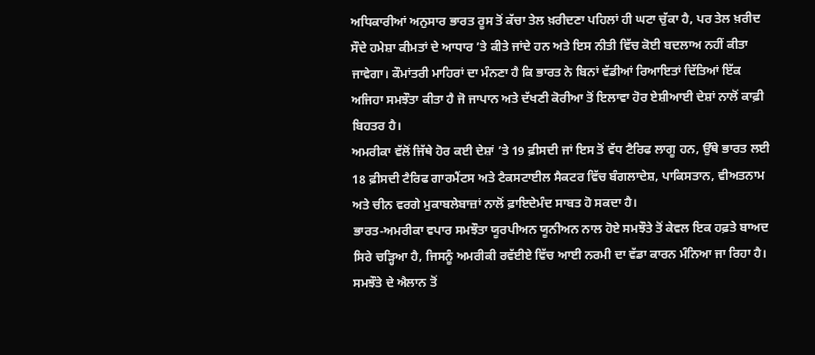ਅਧਿਕਾਰੀਆਂ ਅਨੁਸਾਰ ਭਾਰਤ ਰੂਸ ਤੋਂ ਕੱਚਾ ਤੇਲ ਖ਼ਰੀਦਣਾ ਪਹਿਲਾਂ ਹੀ ਘਟਾ ਚੁੱਕਾ ਹੈ, ਪਰ ਤੇਲ ਖ਼ਰੀਦ ਸੌਦੇ ਹਮੇਸ਼ਾ ਕੀਮਤਾਂ ਦੇ ਆਧਾਰ ’ਤੇ ਕੀਤੇ ਜਾਂਦੇ ਹਨ ਅਤੇ ਇਸ ਨੀਤੀ ਵਿੱਚ ਕੋਈ ਬਦਲਾਅ ਨਹੀਂ ਕੀਤਾ ਜਾਵੇਗਾ। ਕੌਮਾਂਤਰੀ ਮਾਹਿਰਾਂ ਦਾ ਮੰਨਣਾ ਹੈ ਕਿ ਭਾਰਤ ਨੇ ਬਿਨਾਂ ਵੱਡੀਆਂ ਰਿਆਇਤਾਂ ਦਿੱਤਿਆਂ ਇੱਕ ਅਜਿਹਾ ਸਮਝੌਤਾ ਕੀਤਾ ਹੈ ਜੋ ਜਾਪਾਨ ਅਤੇ ਦੱਖਣੀ ਕੋਰੀਆ ਤੋਂ ਇਲਾਵਾ ਹੋਰ ਏਸ਼ੀਆਈ ਦੇਸ਼ਾਂ ਨਾਲੋਂ ਕਾਫ਼ੀ ਬਿਹਤਰ ਹੈ।
ਅਮਰੀਕਾ ਵੱਲੋਂ ਜਿੱਥੇ ਹੋਰ ਕਈ ਦੇਸ਼ਾਂ ’ਤੇ 19 ਫ਼ੀਸਦੀ ਜਾਂ ਇਸ ਤੋਂ ਵੱਧ ਟੈਰਿਫ ਲਾਗੂ ਹਨ, ਉੱਥੇ ਭਾਰਤ ਲਈ 18 ਫ਼ੀਸਦੀ ਟੈਰਿਫ ਗਾਰਮੈਂਟਸ ਅਤੇ ਟੈਕਸਟਾਈਲ ਸੈਕਟਰ ਵਿੱਚ ਬੰਗਲਾਦੇਸ਼, ਪਾਕਿਸਤਾਨ, ਵੀਅਤਨਾਮ ਅਤੇ ਚੀਨ ਵਰਗੇ ਮੁਕਾਬਲੇਬਾਜ਼ਾਂ ਨਾਲੋਂ ਫ਼ਾਇਦੇਮੰਦ ਸਾਬਤ ਹੋ ਸਕਦਾ ਹੈ।
ਭਾਰਤ-ਅਮਰੀਕਾ ਵਪਾਰ ਸਮਝੌਤਾ ਯੂਰਪੀਅਨ ਯੂਨੀਅਨ ਨਾਲ ਹੋਏ ਸਮਝੌਤੇ ਤੋਂ ਕੇਵਲ ਇਕ ਹਫ਼ਤੇ ਬਾਅਦ ਸਿਰੇ ਚੜ੍ਹਿਆ ਹੈ, ਜਿਸਨੂੰ ਅਮਰੀਕੀ ਰਵੱਈਏ ਵਿੱਚ ਆਈ ਨਰਮੀ ਦਾ ਵੱਡਾ ਕਾਰਨ ਮੰਨਿਆ ਜਾ ਰਿਹਾ ਹੈ। ਸਮਝੌਤੇ ਦੇ ਐਲਾਨ ਤੋਂ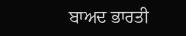ਬਾਅਦ ਭਾਰਤੀ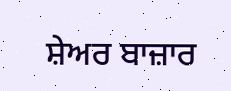ਸ਼ੇਅਰ ਬਾਜ਼ਾਰ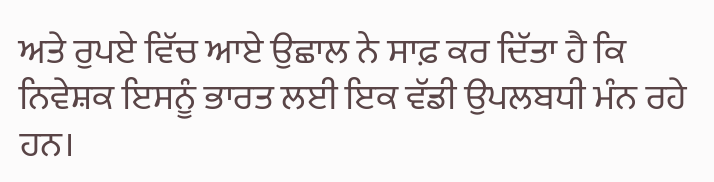ਅਤੇ ਰੁਪਏ ਵਿੱਚ ਆਏ ਉਛਾਲ ਨੇ ਸਾਫ਼ ਕਰ ਦਿੱਤਾ ਹੈ ਕਿ ਨਿਵੇਸ਼ਕ ਇਸਨੂੰ ਭਾਰਤ ਲਈ ਇਕ ਵੱਡੀ ਉਪਲਬਧੀ ਮੰਨ ਰਹੇ ਹਨ।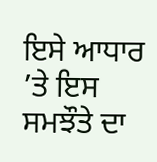ਇਸੇ ਆਧਾਰ ’ਤੇ ਇਸ ਸਮਝੌਤੇ ਦਾ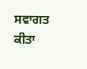ਸਵਾਗਤ ਕੀਤਾ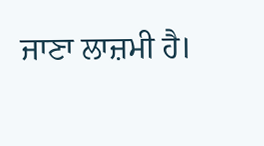ਜਾਣਾ ਲਾਜ਼ਮੀ ਹੈ।